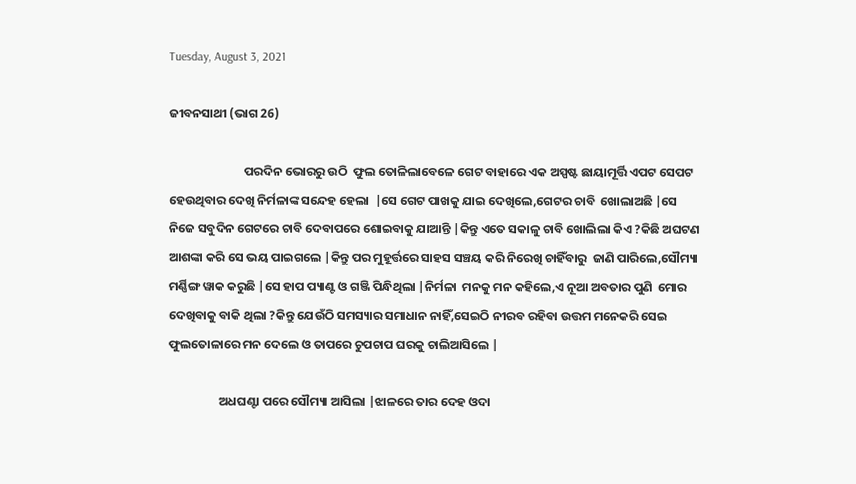Tuesday, August 3, 2021

ଜୀବନସାଥୀ (ଭାଗ 26)

                           ପରଦିନ ଭୋରରୁ ଉଠି  ଫୁଲ ତୋଳିଲାବେଳେ ଗେଟ ବାହାରେ ଏକ ଅସ୍ପଷ୍ଟ ଛାୟାମୂର୍ତ୍ତି ଏପଟ ସେପଟ ହେଉଥିବାର ଦେଖି ନିର୍ମଳାଙ୍କ ସନ୍ଦେହ ହେଲା  |ସେ ଗେଟ ପାଖକୁ ଯାଇ ଦେଖିଲେ,ଗେଟର ଚାବି  ଖୋଲାଅଛି |ସେ ନିଜେ ସବୁଦିନ ଗେଟରେ ଚାବି ଦେବାପରେ ଶୋଇବାକୁ ଯାଆନ୍ତି |କିନ୍ତୁ ଏତେ ସକାଳୁ ଚାବି ଖୋଲିଲା କିଏ ?କିଛି ଅଘଟଣ ଆଶଙ୍କା କରି ସେ ଭୟ ପାଇଗଲେ |କିନ୍ତୁ ପର ମୁହୂର୍ତ୍ତରେ ସାହସ ସଞ୍ଚୟ କରି ନିରେଖି ଚାହିଁବାରୁ  ଜାଣି ପାରିଲେ,ସୌମ୍ୟା ମର୍ଣ୍ଣିଙ୍ଗ ୱାକ କରୁଛି |ସେ ହାପ ପ୍ୟାଣ୍ଟ ଓ ଗଞ୍ଜି ପିନ୍ଧିଥିଲା |ନିର୍ମଳା  ମନକୁ ମନ କହିଲେ,ଏ ନୂଆ ଅବତାର ପୁଣି  ମୋର ଦେଖିବାକୁ ବାକି ଥିଲା ?କିନ୍ତୁ ଯେଉଁଠି ସମସ୍ୟାର ସମାଧାନ ନାହିଁ,ସେଇଠି ନୀରବ ରହିବା ଉତ୍ତମ ମନେକରି ସେଇ ଫୁଲତୋଳାରେ ମନ ଦେଲେ ଓ ତାପରେ ଚୁପଚାପ ଘରକୁ ଚାଲିଆସିଲେ |

                  ଅଧଘଣ୍ଟା ପରେ ସୌମ୍ୟା ଆସିଲା |ଝାଳରେ ତାର ଦେହ ଓଦା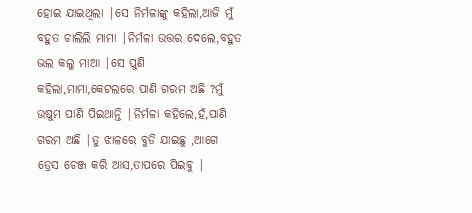ହୋଇ ଯାଇଥିଲା |ସେ ନିର୍ମଳାଙ୍କୁ କହିଲା,ଆଜି ମୁଁ ବହୁତ ଚାଲିଲି ମାମା |ନିର୍ମଳା ଉତ୍ତର ଦେଲେ,ବହୁତ ଭଲ କଲୁ ମାଆ |ସେ ପୁଣି କହିଲା,ମାମା,କେଟଲରେ ପାଣି ଗରମ ଅଛି ?ମୁଁ ଉଷୁମ ପାଣି ପିଇଥାନ୍ତି |ନିର୍ମଳା କହିଲେ,ହଁ,ପାଣି ଗରମ ଅଛି |ତୁ ଝାଳରେ ବୁଡି ଯାଇଛୁ ,ଆଗେ ଡ୍ରେସ ଚେଞ୍ଜ କରି ଆସ,ତାପରେ ପିଇବୁ |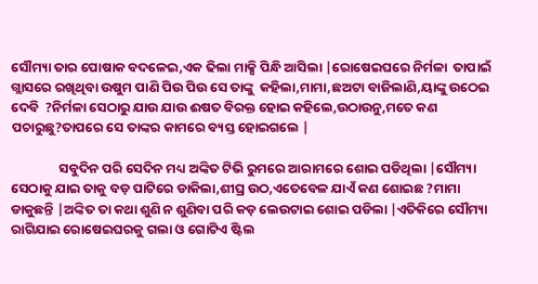ସୌମ୍ୟା ତାର ପୋଷାକ ବଦଳେଇ,ଏକ ଢିଲା ମାକ୍ସି ପିନ୍ଧି ଆସିଲା |ରୋଷେଇଘରେ ନିର୍ମଳା  ତାପାଇଁ ଗ୍ଲାସରେ ରଖିଥିବା ଉଷୁମ ପାଣି ପିଉ ପିଉ ସେ ତାଙ୍କୁ  କହିଲା,ମାମା,ଛଅଟା ବାଜିଲାଣି,ୟାଙ୍କୁ ଉଠେଇ ଦେବି  ?ନିର୍ମଳା ସେଠାରୁ ଯାଉ ଯାଉ ଈଷତ ବିରକ୍ତ ହୋଇ କହିଲେ,ଉଠାଉନୁ,ମତେ କଣ ପଚାରୁଛୁ?ତାପରେ ସେ ତାଙ୍କର କାମରେ ବ୍ୟସ୍ତ ହୋଇଗଲେ |

                ସବୁଦିନ ପରି ସେଦିନ ମଧ୍ୟ ଅଙ୍କିତ ଟିଭି ରୁମରେ ଆରାମରେ ଶୋଇ ପଡିଥିଲା |ସୌମ୍ୟା ସେଠାକୁ ଯାଇ ତାକୁ ବଡ଼ ପାଟିରେ ଡାକିଲା,ଶୀଘ୍ର ଉଠ,ଏତେବେଳ ଯାଏଁ କଣ ଶୋଇଛ ?ମାମା ଡାକୁଛନ୍ତି |ଅଙ୍କିତ ତା କଥା ଶୁଣି ନ ଶୁଣିବା ପରି କଡ଼ ଲେଉଟାଇ ଶୋଇ ପଡିଲା |ଏତିକିରେ ସୌମ୍ୟା ରାଗିଯାଇ ରୋଷେଇଘରକୁ ଗଲା ଓ ଗୋଟିଏ ଷ୍ଟିଲ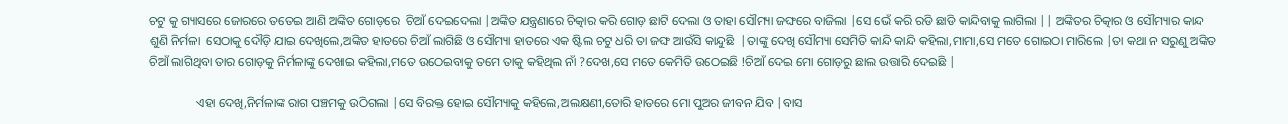ଚଟୁ କୁ ଗ୍ୟାସରେ ଜୋରରେ ତତେଇ ଆଣି ଅଙ୍କିତ ଗୋଡ଼ରେ  ଚିଆଁ ଦେଇଦେଲା |ଅଙ୍କିତ ଯନ୍ତ୍ରଣାରେ ଚିତ୍କାର କରି ଗୋଡ଼ ଛାଟି ଦେଲା ଓ ତାହା ସୌମ୍ୟା ଜଙ୍ଘରେ ବାଜିଲା |ସେ ଭେଁ କରି ରଡି ଛାଡି କାନ୍ଦିବାକୁ ଲାଗିଲା || ଅଙ୍କିତର ଚିତ୍କାର ଓ ସୌମ୍ୟାର କାନ୍ଦ ଶୁଣି ନିର୍ମଳା  ସେଠାକୁ ଦୌଡ଼ି ଯାଇ ଦେଖିଲେ,ଅଙ୍କିତ ହାତରେ ଚିଆଁ ଲାଗିଛି ଓ ସୌମ୍ୟା ହାତରେ ଏକ ଷ୍ଟିଲ ଚଟୁ ଧରି ତା ଜଙ୍ଘ ଆଉଁସି କାନ୍ଦୁଛି  |ତାଙ୍କୁ ଦେଖି ସୌମ୍ୟା ସେମିତି କାନ୍ଦି କାନ୍ଦି କହିଲା,ମାମା,ସେ ମତେ ଗୋଇଠା ମାରିଲେ |ତା କଥା ନ ସରୁଣୁ ଅଙ୍କିତ ଚିଆଁ ଲାଗିଥିବା ତାର ଗୋଡ଼କୁ ନିର୍ମଳାଙ୍କୁ ଦେଖାଇ କହିଲା,ମତେ ଉଠେଇବାକୁ ତମେ ତାକୁ କହିଥିଲ ନାଁ ?ଦେଖ,ସେ ମତେ କେମିତି ଉଠେଇଛି !ଚିଆଁ ଦେଇ ମୋ ଗୋଡ଼ରୁ ଛାଲ ଉତ୍ତାରି ଦେଇଛି |

               ଏହା ଦେଖି,ନିର୍ମଳାଙ୍କ ରାଗ ପଞ୍ଚମକୁ ଉଠିଗଲା |ସେ ବିରକ୍ତ ହୋଇ ସୌମ୍ୟାକୁ କହିଲେ,ଅଲକ୍ଷଣୀ,ତୋରି ହାତରେ ମୋ ପୁଅର ଜୀବନ ଯିବ |ବାସ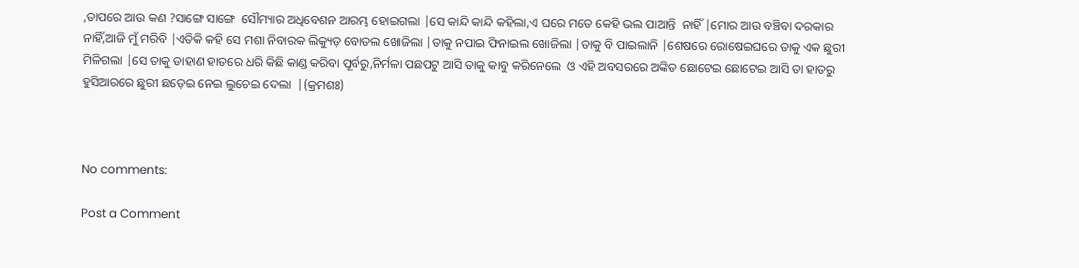,ତାପରେ ଆଉ କଣ ?ସାଙ୍ଗେ ସାଙ୍ଗେ  ସୌମ୍ୟାର ଅଧିବେଶନ ଆରମ୍ଭ ହୋଇଗଲା |ସେ କାନ୍ଦି କାନ୍ଦି କହିଲା,ଏ ଘରେ ମତେ କେହି ଭଲ ପାଆନ୍ତି  ନାହିଁ |ମୋର ଆଉ ବଞ୍ଚିବା ଦରକାର ନାହିଁ,ଆଜି ମୁଁ ମରିବି |ଏତିକି କହି ସେ ମଶା ନିବାରକ ଲିକ୍ୟୁଡ଼ ବୋତଲ ଖୋଜିଲା |ତାକୁ ନପାଇ ଫିନାଇଲ ଖୋଜିଲା |ତାକୁ ବି ପାଇଲାନି |ଶେଷରେ ରୋଷେଇଘରେ ତାକୁ ଏକ ଛୁରୀ  ମିଳିଗଲା |ସେ ତାକୁ ଡାହାଣ ହାତରେ ଧରି କିଛି କାଣ୍ଡ କରିବା ପୂର୍ବରୁ,ନିର୍ମଳା ପଛପଟୁ ଆସି ତାକୁ କାବୁ କରିନେଲେ  ଓ ଏହି ଅବସରରେ ଅଙ୍କିତ ଛୋଟେଇ ଛୋଟେଇ ଆସି ତା ହାତରୁ ହୁସିଆରରେ ଛୁରୀ ଛଡ଼େଇ ନେଇ ଲୁଚେଇ ଦେଲା  |(କ୍ରମଶଃ)



No comments:

Post a Comment